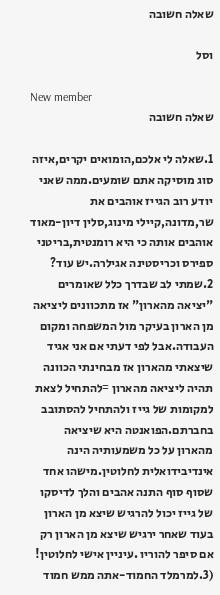שאלה חשובה

וסל

New member
שאלה חשובה

1.שאלה לי אלכם,הומואים יקרים,איזה סוג מוסיקה אתם שומעים.ממה שאני יודע רוב הגייז אוהבים את שר,מדונה,קיילי מינוג,סלין דיון-מאוד אוהבים אותה כי היא רומנטית,בריטני ספירס וכריסטינה אגילרה.יש עוד? 2.שמתי לב שבדרך כלל שאומרים "יציאה מהארון" אז מתכוונים ליציאה מן הארון בעיקר מול המשפחה ומקום העבודה.אבל לפי דעתי אם אני אגיד שיצאתי מהארון אז מבחינתי הכוונה תהיה ליציאה מהארון =להתחיל לצאת למקומות של גייז ולהתחיל להסתובב בחברתם.הפואנטה היא שיציאה מהארון על כל משמעותיה הינה אינדיבידואלית לחלוטין.מישהו אחד שסוף סוף התנה אהבים והלך לדיסקו של גייז יכול להרגיש שיצא מן הארון בעוד שאחר ירגיש שיצא מן הארון רק אם סיפר להוריו .עיניין אישי לחלוטין! (3.למרמלד החמוד-אתה ממש חמוד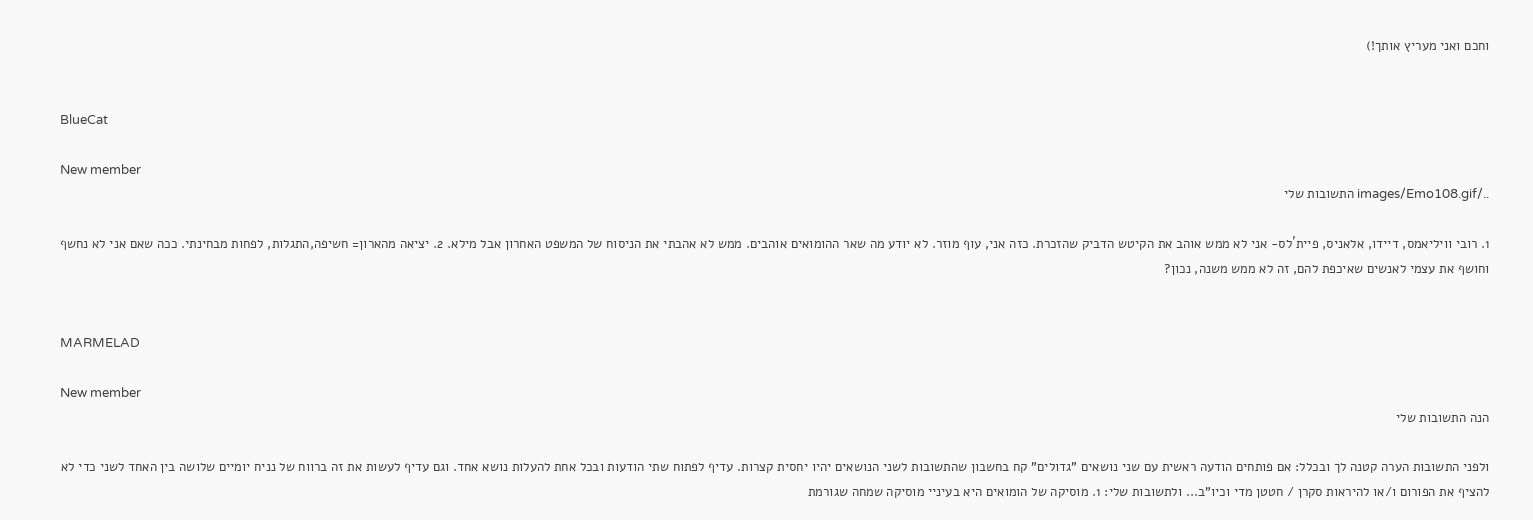וחכם ואני מעריץ אותך!)


BlueCat

New member
../images/Emo108.gif התשובות שלי

1. רובי וויליאמס, דיידו, אלאניס, פיית´לס- אני לא ממש אוהב את הקיטש הדביק שהזכרת. כזה אני, עוף מוזר. לא יודע מה שאר ההומואים אוהבים. ממש לא אהבתי את הניסוח של המשפט האחרון אבל מילא. 2. יציאה מהארון= חשיפה,התגלות, לפחות מבחינתי. ככה שאם אני לא נחשף וחושף את עצמי לאנשים שאיכפת להם, זה לא ממש משנה, נכון?


MARMELAD

New member
הנה התשובות שלי

ולפני התשובות הערה קטנה לך ובכלל: אם פותחים הודעה ראשית עם שני נושאים "גדולים" קח בחשבון שהתשובות לשני הנושאים יהיו יחסית קצרות. עדיף לפתוח שתי הודעות ובכל אחת להעלות נושא אחד. וגם עדיף לעשות את זה ברווח של נניח יומיים שלושה בין האחד לשני כדי לא להציף את הפורום ו/או להיראות סקרן / חטטן מדי וכיו"ב... ולתשובות שלי: 1. מוסיקה של הומואים היא בעיניי מוסיקה שמחה שגורמת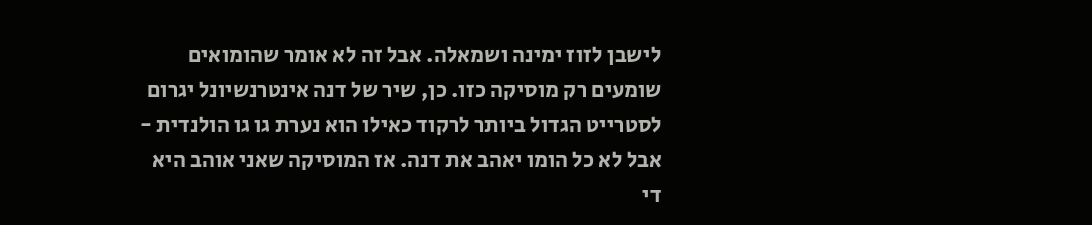לישבן לזוז ימינה ושמאלה. אבל זה לא אומר שהומואים שומעים רק מוסיקה כזו. כן, שיר של דנה אינטרנשיונל יגרום לסטרייט הגדול ביותר לרקוד כאילו הוא נערת גו גו הולנדית - אבל לא כל הומו יאהב את דנה. אז המוסיקה שאני אוהב היא די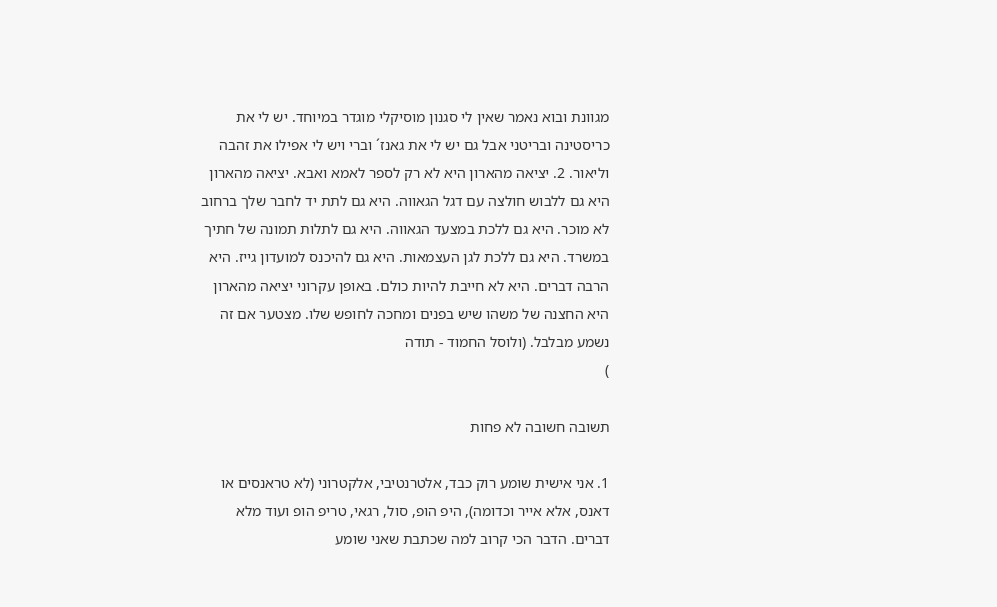מגוונת ובוא נאמר שאין לי סגנון מוסיקלי מוגדר במיוחד. יש לי את כריסטינה ובריטני אבל גם יש לי את גאנז´ וברי ויש לי אפילו את זהבה וליאור. 2. יציאה מהארון היא לא רק לספר לאמא ואבא. יציאה מהארון היא גם ללבוש חולצה עם דגל הגאווה. היא גם לתת יד לחבר שלך ברחוב לא מוכר. היא גם ללכת במצעד הגאווה. היא גם לתלות תמונה של חתיך במשרד. היא גם ללכת לגן העצמאות. היא גם להיכנס למועדון גייז. היא הרבה דברים. היא לא חייבת להיות כולם. באופן עקרוני יציאה מהארון היא החצנה של משהו שיש בפנים ומחכה לחופש שלו. מצטער אם זה נשמע מבלבל. (ולוסל החמוד - תודה
)

תשובה חשובה לא פחות

1. אני אישית שומע רוק כבד, אלטרנטיבי, אלקטרוני (לא טראנסים או דאנס, אלא אייר וכדומה), היפ הופ, סול, רגאי, טריפ הופ ועוד מלא דברים. הדבר הכי קרוב למה שכתבת שאני שומע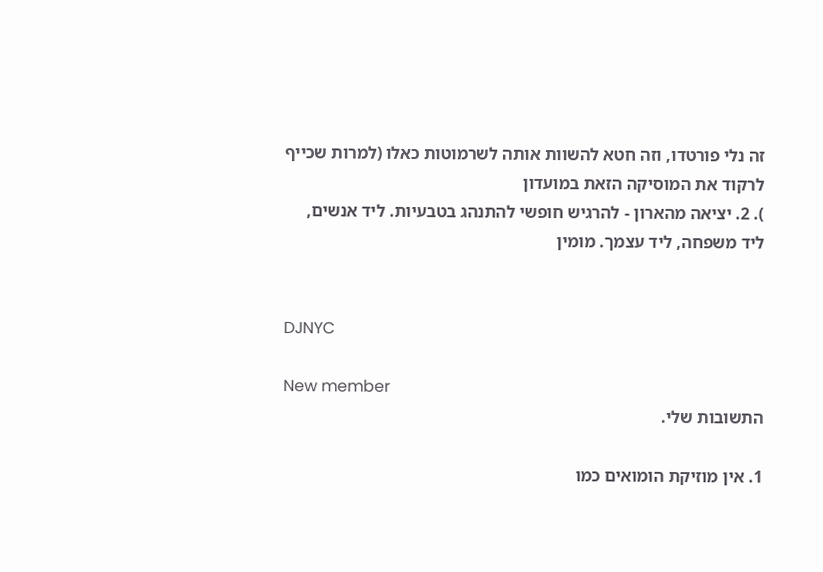זה נלי פורטדו, וזה חטא להשוות אותה לשרמוטות כאלו (למרות שכייף לרקוד את המוסיקה הזאת במועדון
). 2. יציאה מהארון - להרגיש חופשי להתנהג בטבעיות. ליד אנשים, ליד משפחה, ליד עצמך. מומין


DJNYC

New member
התשובות שלי.

1. אין מוזיקת הומואים כמו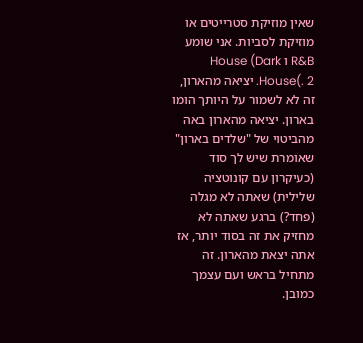שאין מוזיקת סטרייטים או מוזיקת לסביות. אני שומע R&B ו House (Dark House(. 2. יציאה מהארון, זה לא לשמור על היותך הומו בארון. יציאה מהארון באה מהביטוי של "שלדים בארון" שאומרת שיש לך סוד (כעיקרון עם קונוטציה שלילית) שאתה לא מגלה (פחד?) ברגע שאתה לא מחזיק את זה בסוד יותר, אז אתה יצאת מהארון. זה מתחיל בראש ועם עצמך כמובן.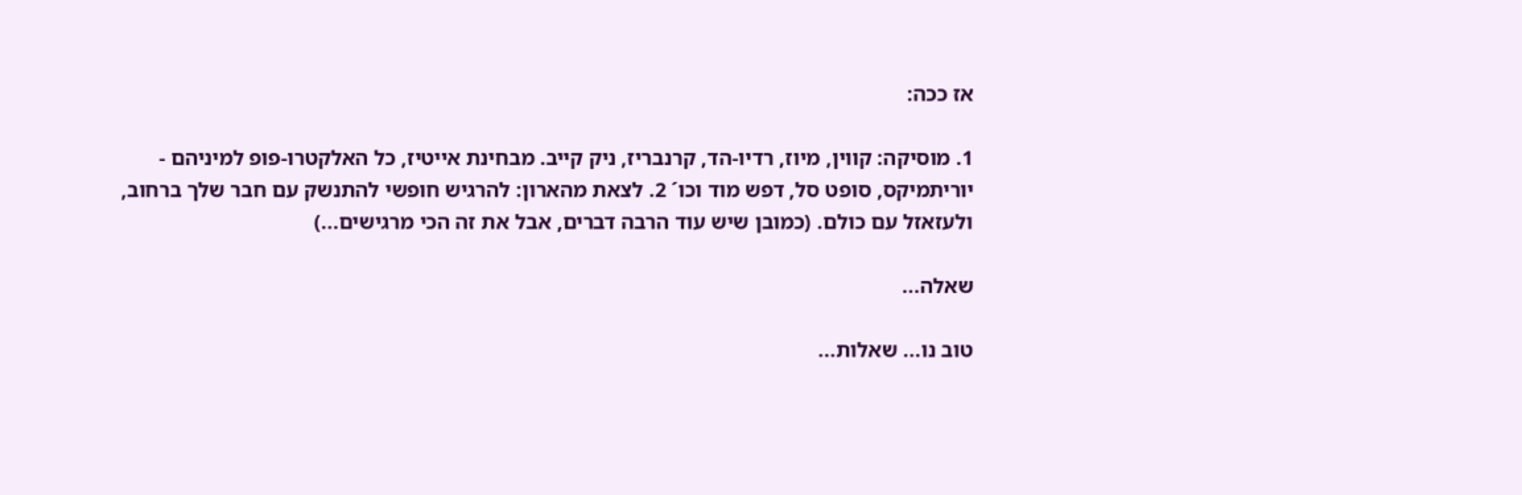אז ככה:

1. מוסיקה: קווין, מיוז, רדיו-הד, קרנבריז, ניק קייב. מבחינת אייטיז, כל האלקטרו-פופ למיניהם - יוריתמיקס, סופט סל, דפש מוד וכו´ 2. לצאת מהארון: להרגיש חופשי להתנשק עם חבר שלך ברחוב, ולעזאזל עם כולם. (כמובן שיש עוד הרבה דברים, אבל את זה הכי מרגישים...)

שאלה...

טוב נו... שאלות...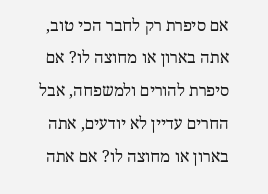אם סיפרת רק לחבר הכי טוב, אתה בארון או מחוצה לו? אם סיפרת להורים ולמשפחה, אבל החרים עדיין לא יודעים, אתה בארון או מחוצה לו? אם אתה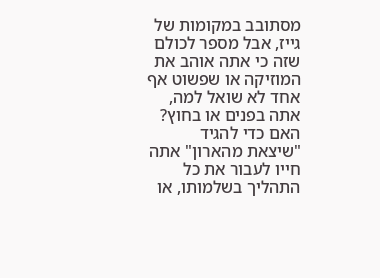מסתובב במקומות של גייז, אבל מספר לכולם שזה כי אתה אוהב את המוזיקה או שפשוט אף אחד לא שואל למה, אתה בפנים או בחוץ? האם כדי להגיד "שיצאת מהארון" אתה חייו לעבור את כל התהליך בשלמותו, או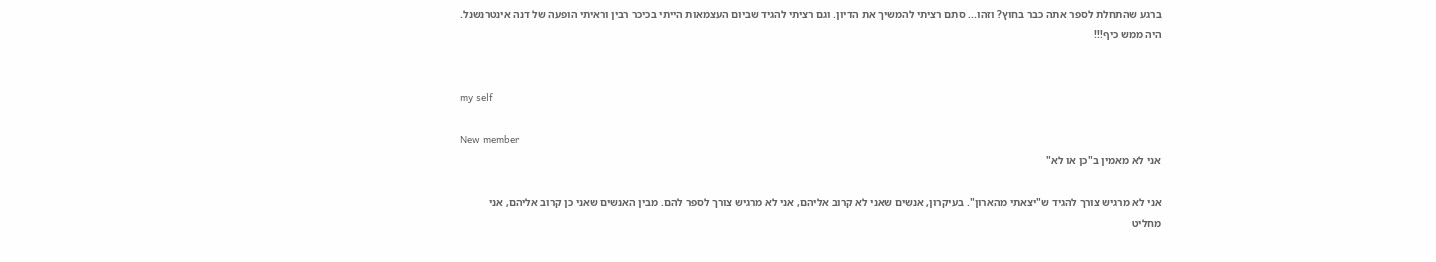ברגע שהתחלת לספר אתה כבר בחוץ? וזהו... סתם רציתי להמשיך את הדיון. וגם רציתי להגיד שביום העצמאות הייתי בכיכר רבין וראיתי הופעה של דנה אינטרנשנל. היה ממש כיף!!!


my self

New member
אני לא מאמין ב"כן או לא"

אני לא מרגיש צורך להגיד ש"יצאתי מהארון". בעיקרון, אנשים שאני לא קרוב אליהם, אני לא מרגיש צורך לספר להם. מבין האנשים שאני כן קרוב אליהם, אני מחליט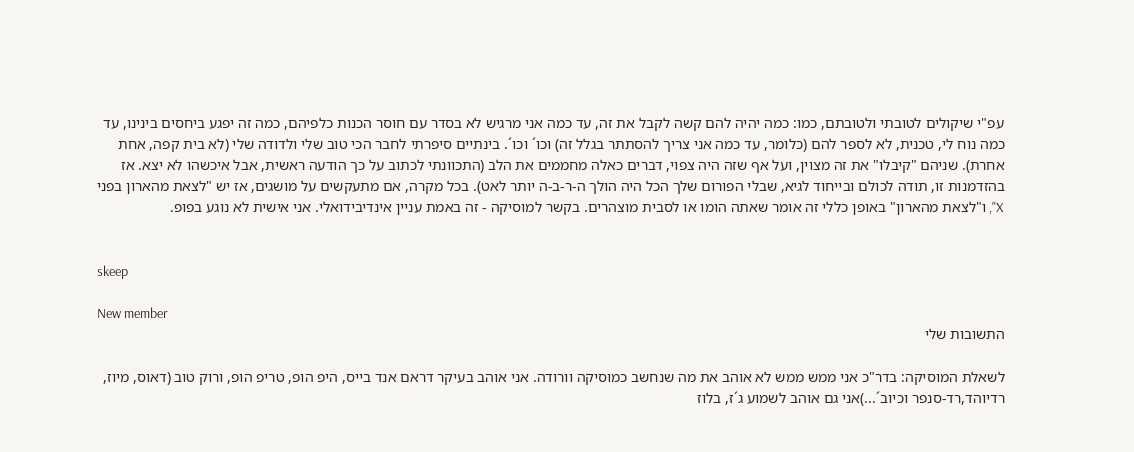עפ"י שיקולים לטובתי ולטובתם, כמו: כמה יהיה להם קשה לקבל את זה, עד כמה אני מרגיש לא בסדר עם חוסר הכנות כלפיהם, כמה זה יפגע ביחסים בינינו, עד כמה נוח לי, טכנית, לא לספר להם (כלומר, עד כמה אני צריך להסתתר בגלל זה) וכו´ וכו´. בינתיים סיפרתי לחבר הכי טוב שלי ולדודה שלי (לא בית קפה, אחת אחרת). שניהם "קיבלו" את זה מצוין, ועל אף שזה היה צפוי, דברים כאלה מחממים את הלב (התכוונתי לכתוב על כך הודעה ראשית, אבל איכשהו לא יצא. אז בהזדמנות זו, תודה לכולם ובייחוד לגיא, שבלי הפורום שלך הכל היה הולך ה-ר-ב-ה יותר לאט). בכל מקרה, אם מתעקשים על מושגים, אז יש "לצאת מהארון בפני X", ו"לצאת מהארון" באופן כללי זה אומר שאתה הומו או לסבית מוצהרים. בקשר למוסיקה - זה באמת עניין אינדיבידואלי. אני אישית לא נוגע בפופ.


skeep

New member
התשובות שלי

לשאלת המוסיקה: בדר"כ אני ממש ממש לא אוהב את מה שנחשב כמוסיקה וורודה. אני אוהב בעיקר דראם אנד בייס, היפ הופ, טריפ הופ, ורוק טוב (דאוס, מיוז, רדיוהד,רד-סנפר וכיוב´...)אני גם אוהב לשמוע ג´ז, בלוז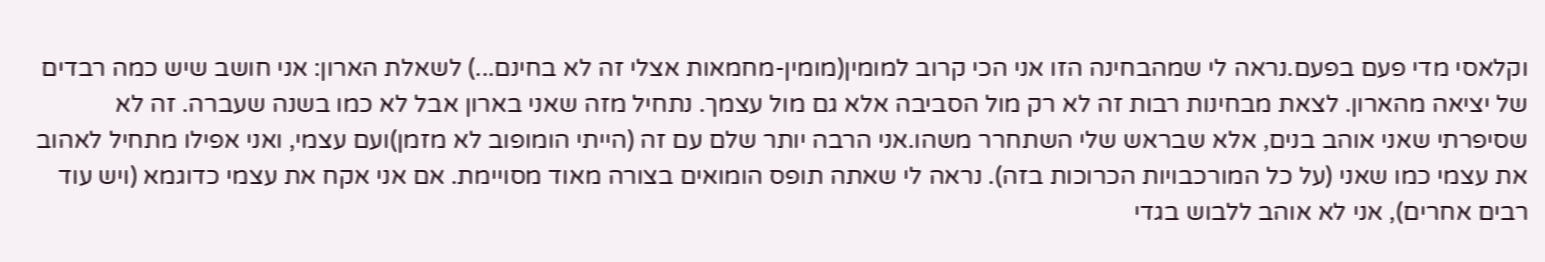וקלאסי מדי פעם בפעם.נראה לי שמהבחינה הזו אני הכי קרוב למומין(מומין-מחמאות אצלי זה לא בחינם...) לשאלת הארון: אני חושב שיש כמה רבדים של יציאה מהארון. לצאת מבחינות רבות זה לא רק מול הסביבה אלא גם מול עצמך. נתחיל מזה שאני בארון אבל לא כמו בשנה שעברה. זה לא שסיפרתי שאני אוהב בנים, אלא שבראש שלי השתחרר משהו.אני הרבה יותר שלם עם זה (הייתי הומופוב לא מזמן)ועם עצמי, ואני אפילו מתחיל לאהוב את עצמי כמו שאני (על כל המורכבויות הכרוכות בזה). נראה לי שאתה תופס הומואים בצורה מאוד מסויימת. אם אני אקח את עצמי כדוגמא (ויש עוד רבים אחרים), אני לא אוהב ללבוש בגדי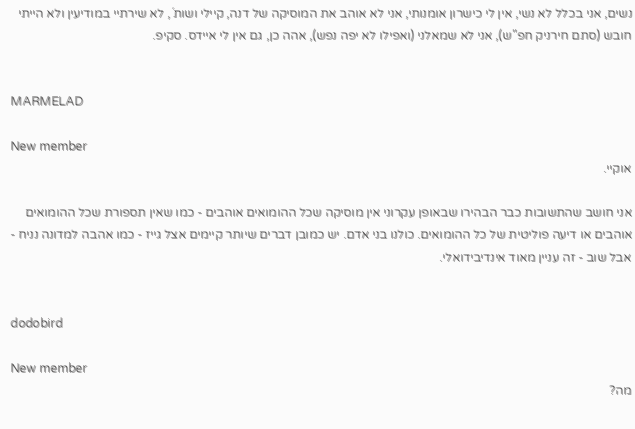נשים, אני בכלל לא נשי, אין לי כישרון אומנותי, אני לא אוהב את המוסיקה של דנה, קיילי ושות´, לא שירתיי במודיעין ולא הייתי חובש (סתם חירניק חפ"ש), אני לא שמאלני (ואפילו לא יפה נפש), אהה כן, גם אין לי איידס. סקיפ.


MARMELAD

New member
אוקיי.

אני חושב שהתשובות כבר הבהירו שבאופן עקרוני אין מוסיקה שכל ההומואים אוהבים - כמו שאין תספורת שכל ההומואים אוהבים או דיעה פוליטית של כל ההומואים. כולנו בני אדם. יש כמובן דברים שיותר קיימים אצל גייז - כמו אהבה למדונה נניח - אבל שוב - זה עניין מאוד אינדיבידואלי.


dodobird

New member
מה?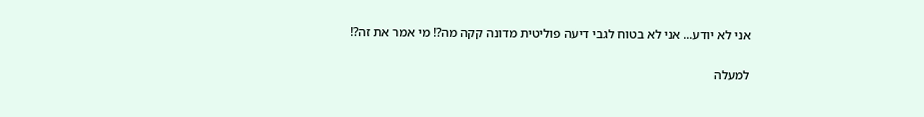אני לא יודע... אני לא בטוח לגבי דיעה פוליטית מדונה קקה מה?! מי אמר את זה?!

למעלה